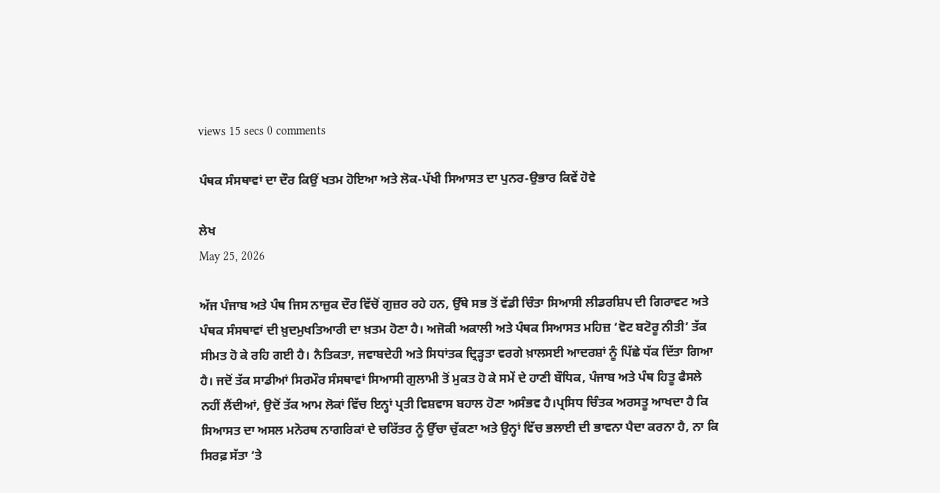views 15 secs 0 comments

ਪੰਥਕ ਸੰਸਥਾਵਾਂ ਦਾ ਦੌਰ ਕਿਉਂ ਖਤਮ ਹੋਇਆ ਅਤੇ ਲੋਕ-ਪੱਖੀ ਸਿਆਸਤ ਦਾ ਪੁਨਰ-ਉਭਾਰ ਕਿਵੇਂ ਹੋਵੇ

ਲੇਖ
May 25, 2026

ਅੱਜ ਪੰਜਾਬ ਅਤੇ ਪੰਥ ਜਿਸ ਨਾਜ਼ੁਕ ਦੌਰ ਵਿੱਚੋਂ ਗੁਜ਼ਰ ਰਹੇ ਹਨ, ਉੱਥੇ ਸਭ ਤੋਂ ਵੱਡੀ ਚਿੰਤਾ ਸਿਆਸੀ ਲੀਡਰਸ਼ਿਪ ਦੀ ਗਿਰਾਵਟ ਅਤੇ ਪੰਥਕ ਸੰਸਥਾਵਾਂ ਦੀ ਖ਼ੁਦਮੁਖਤਿਆਰੀ ਦਾ ਖ਼ਤਮ ਹੋਣਾ ਹੈ। ਅਜੋਕੀ ਅਕਾਲੀ ਅਤੇ ਪੰਥਕ ਸਿਆਸਤ ਮਹਿਜ਼ ‘ਵੋਟ ਬਟੋਰੂ ਨੀਤੀ’ ਤੱਕ ਸੀਮਤ ਹੋ ਕੇ ਰਹਿ ਗਈ ਹੈ। ਨੈਤਿਕਤਾ, ਜਵਾਬਦੇਹੀ ਅਤੇ ਸਿਧਾਂਤਕ ਦ੍ਰਿੜ੍ਹਤਾ ਵਰਗੇ ਖ਼ਾਲਸਈ ਆਦਰਸ਼ਾਂ ਨੂੰ ਪਿੱਛੇ ਧੱਕ ਦਿੱਤਾ ਗਿਆ ਹੈ। ਜਦੋਂ ਤੱਕ ਸਾਡੀਆਂ ਸਿਰਮੌਰ ਸੰਸਥਾਵਾਂ ਸਿਆਸੀ ਗੁਲਾਮੀ ਤੋਂ ਮੁਕਤ ਹੋ ਕੇ ਸਮੇਂ ਦੇ ਹਾਣੀ ਬੌਧਿਕ, ਪੰਜਾਬ ਅਤੇ ਪੰਥ ਹਿਤੂ ਫੈਸਲੇ ਨਹੀਂ ਲੈਂਦੀਆਂ, ਉਦੋਂ ਤੱਕ ਆਮ ਲੋਕਾਂ ਵਿੱਚ ਇਨ੍ਹਾਂ ਪ੍ਰਤੀ ਵਿਸ਼ਵਾਸ ਬਹਾਲ ਹੋਣਾ ਅਸੰਭਵ ਹੈ।ਪ੍ਰਸਿਧ ਚਿੰਤਕ ਅਰਸਤੂ ਆਖਦਾ ਹੈ ਕਿ ਸਿਆਸਤ ਦਾ ਅਸਲ ਮਨੋਰਥ ਨਾਗਰਿਕਾਂ ਦੇ ਚਰਿੱਤਰ ਨੂੰ ਉੱਚਾ ਚੁੱਕਣਾ ਅਤੇ ਉਨ੍ਹਾਂ ਵਿੱਚ ਭਲਾਈ ਦੀ ਭਾਵਨਾ ਪੈਦਾ ਕਰਨਾ ਹੈ, ਨਾ ਕਿ ਸਿਰਫ਼ ਸੱਤਾ ‘ਤੇ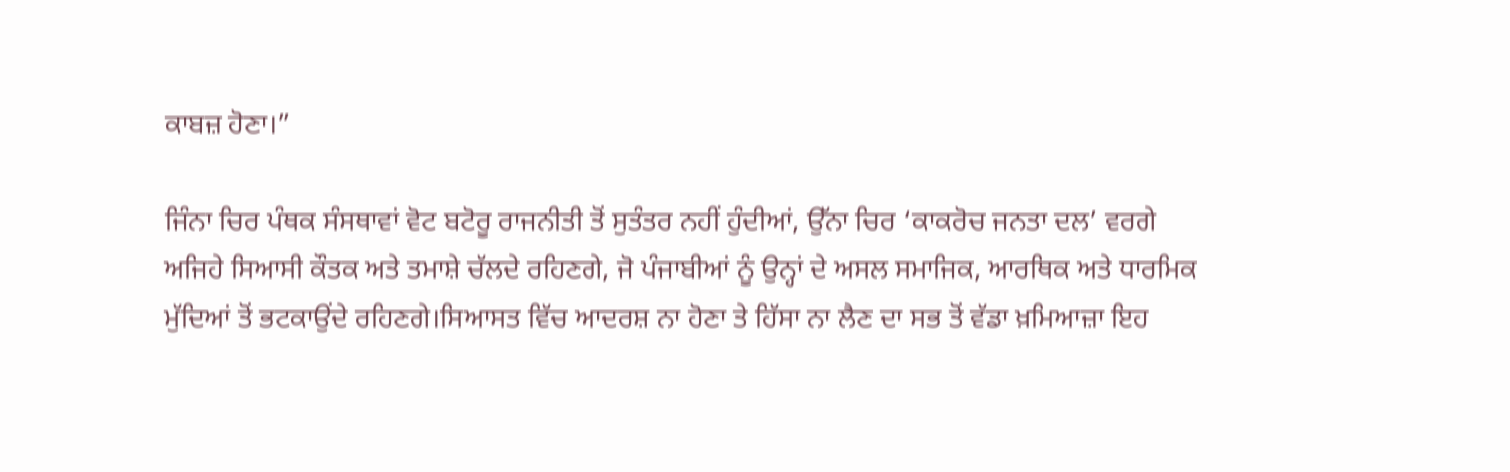ਕਾਬਜ਼ ਹੋਣਾ।”

ਜਿੰਨਾ ਚਿਰ ਪੰਥਕ ਸੰਸਥਾਵਾਂ ਵੋਟ ਬਟੋਰੂ ਰਾਜਨੀਤੀ ਤੋਂ ਸੁਤੰਤਰ ਨਹੀਂ ਹੁੰਦੀਆਂ, ਉੱਨਾ ਚਿਰ ‘ਕਾਕਰੋਚ ਜਨਤਾ ਦਲ’ ਵਰਗੇ ਅਜਿਹੇ ਸਿਆਸੀ ਕੌਤਕ ਅਤੇ ਤਮਾਸ਼ੇ ਚੱਲਦੇ ਰਹਿਣਗੇ, ਜੋ ਪੰਜਾਬੀਆਂ ਨੂੰ ਉਨ੍ਹਾਂ ਦੇ ਅਸਲ ਸਮਾਜਿਕ, ਆਰਥਿਕ ਅਤੇ ਧਾਰਮਿਕ ਮੁੱਦਿਆਂ ਤੋਂ ਭਟਕਾਉਂਦੇ ਰਹਿਣਗੇ।ਸਿਆਸਤ ਵਿੱਚ ਆਦਰਸ਼ ਨਾ ਹੋਣਾ ਤੇ ਹਿੱਸਾ ਨਾ ਲੈਣ ਦਾ ਸਭ ਤੋਂ ਵੱਡਾ ਖ਼ਮਿਆਜ਼ਾ ਇਹ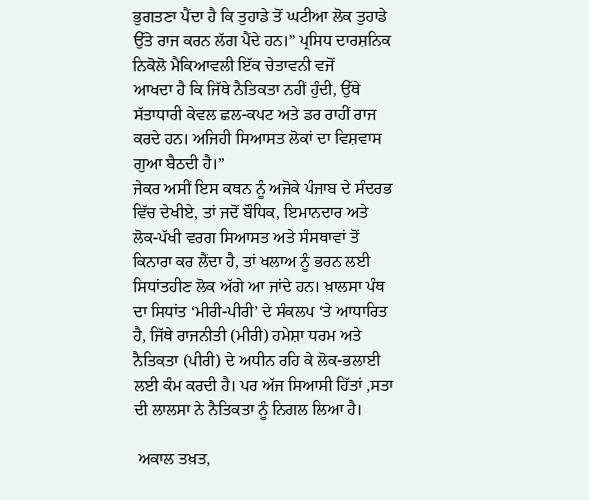ਭੁਗਤਣਾ ਪੈਂਦਾ ਹੈ ਕਿ ਤੁਹਾਡੇ ਤੋਂ ਘਟੀਆ ਲੋਕ ਤੁਹਾਡੇ ਉੱਤੇ ਰਾਜ ਕਰਨ ਲੱਗ ਪੈਂਦੇ ਹਨ।” ਪ੍ਰਸਿਧ ਦਾਰਸ਼ਨਿਕ ਨਿਕੋਲੋ ਮੈਕਿਆਵਲੀ ਇੱਕ ਚੇਤਾਵਨੀ ਵਜੋਂ
ਆਖਦਾ ਹੈ ਕਿ ਜਿੱਥੇ ਨੈਤਿਕਤਾ ਨਹੀਂ ਹੁੰਦੀ, ਉੱਥੇ ਸੱਤਾਧਾਰੀ ਕੇਵਲ ਛਲ-ਕਪਟ ਅਤੇ ਡਰ ਰਾਹੀਂ ਰਾਜ ਕਰਦੇ ਹਨ। ਅਜਿਹੀ ਸਿਆਸਤ ਲੋਕਾਂ ਦਾ ਵਿਸ਼ਵਾਸ ਗੁਆ ਬੈਠਦੀ ਹੈ।”
ਜੇਕਰ ਅਸੀਂ ਇਸ ਕਥਨ ਨੂੰ ਅਜੋਕੇ ਪੰਜਾਬ ਦੇ ਸੰਦਰਭ ਵਿੱਚ ਦੇਖੀਏ, ਤਾਂ ਜਦੋਂ ਬੌਧਿਕ, ਇਮਾਨਦਾਰ ਅਤੇ ਲੋਕ-ਪੱਖੀ ਵਰਗ ਸਿਆਸਤ ਅਤੇ ਸੰਸਥਾਵਾਂ ਤੋਂ ਕਿਨਾਰਾ ਕਰ ਲੈਂਦਾ ਹੈ, ਤਾਂ ਖਲਾਅ ਨੂੰ ਭਰਨ ਲਈ ਸਿਧਾਂਤਹੀਣ ਲੋਕ ਅੱਗੇ ਆ ਜਾਂਦੇ ਹਨ। ਖ਼ਾਲਸਾ ਪੰਥ ਦਾ ਸਿਧਾਂਤ ‘ਮੀਰੀ-ਪੀਰੀ’ ਦੇ ਸੰਕਲਪ ‘ਤੇ ਆਧਾਰਿਤ ਹੈ, ਜਿੱਥੇ ਰਾਜਨੀਤੀ (ਮੀਰੀ) ਹਮੇਸ਼ਾ ਧਰਮ ਅਤੇ ਨੈਤਿਕਤਾ (ਪੀਰੀ) ਦੇ ਅਧੀਨ ਰਹਿ ਕੇ ਲੋਕ-ਭਲਾਈ ਲਈ ਕੰਮ ਕਰਦੀ ਹੈ। ਪਰ ਅੱਜ ਸਿਆਸੀ ਹਿੱਤਾਂ ,ਸਤਾ ਦੀ ਲਾਲਸਾ ਨੇ ਨੈਤਿਕਤਾ ਨੂੰ ਨਿਗਲ ਲਿਆ ਹੈ।

 ਅਕਾਲ ਤਖ਼ਤ,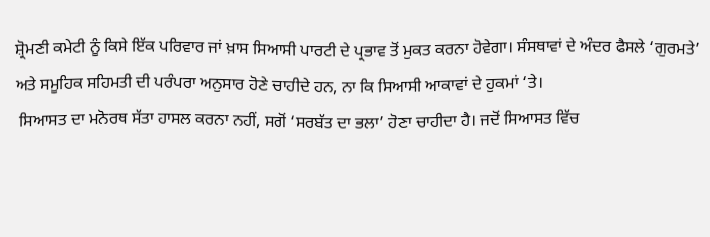ਸ਼੍ਰੋਮਣੀ ਕਮੇਟੀ ਨੂੰ ਕਿਸੇ ਇੱਕ ਪਰਿਵਾਰ ਜਾਂ ਖ਼ਾਸ ਸਿਆਸੀ ਪਾਰਟੀ ਦੇ ਪ੍ਰਭਾਵ ਤੋਂ ਮੁਕਤ ਕਰਨਾ ਹੋਵੇਗਾ। ਸੰਸਥਾਵਾਂ ਦੇ ਅੰਦਰ ਫੈਸਲੇ ‘ਗੁਰਮਤੇ’ ਅਤੇ ਸਮੂਹਿਕ ਸਹਿਮਤੀ ਦੀ ਪਰੰਪਰਾ ਅਨੁਸਾਰ ਹੋਣੇ ਚਾਹੀਦੇ ਹਨ, ਨਾ ਕਿ ਸਿਆਸੀ ਆਕਾਵਾਂ ਦੇ ਹੁਕਮਾਂ ‘ਤੇ।
 ਸਿਆਸਤ ਦਾ ਮਨੋਰਥ ਸੱਤਾ ਹਾਸਲ ਕਰਨਾ ਨਹੀਂ, ਸਗੋਂ ‘ਸਰਬੱਤ ਦਾ ਭਲਾ’ ਹੋਣਾ ਚਾਹੀਦਾ ਹੈ। ਜਦੋਂ ਸਿਆਸਤ ਵਿੱਚ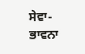ਸੇਵਾ-ਭਾਵਨਾ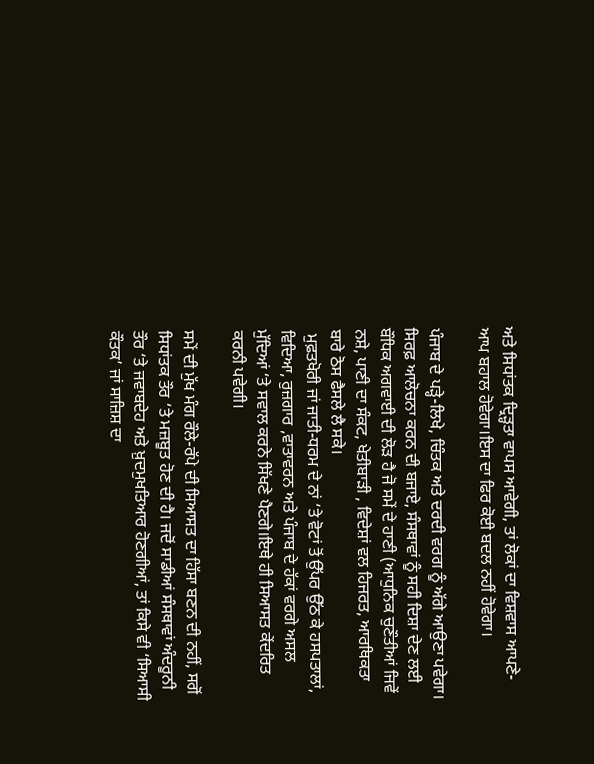ਅਤੇ ਸਿਧਾਂਤਕ ਦ੍ਰਿੜ੍ਹਤਾ ਵਾਪਸ ਆਵੇਗੀ, ਤਾਂ ਲੋਕਾਂ ਦਾ ਵਿਸ਼ਵਾਸ ਆਪਣੇ-ਆਪ ਬਹਾਲ ਹੋਵੇਗਾ।ਇਸ ਦਾ ਫਿਰ ਕੋਈ ਬਦਲ ਨਹੀਂ ਹੋਵੇਗਾ।

ਪੰਜਾਬ ਦੇ ਪੜ੍ਹੇ-ਲਿਖੇ, ਚਿੰਤਕ ਅਤੇ ਦਰਦੀ ਵਰਗ ਨੂੰ ਅੱਗੇ ਆਉਣਾ ਪਵੇਗਾ। ਸਿਰਫ਼ ਆਲੋਚਨਾ ਕਰਨ ਦੀ ਬਜਾਏ, ਸੰਸਥਾਵਾਂ ਨੂੰ ਸਹੀ ਦਿਸ਼ਾ ਦੇਣ ਲਈ ਬੌਧਿਕ ਅਗਵਾਈ ਦੀ ਲੋੜ ਹੈ ਜੋ ਸਮੇਂ ਦੇ ਹਾਣੀ (ਆਧੁਨਿਕ ਚੁਣੌਤੀਆਂ ਜਿਵੇਂ ਨਸ਼ੇ, ਪਾਣੀ ਦਾ ਸੰਕਟ, ਖੇਤੀਬਾੜੀ , ਵਿਦੇਸ਼ਾਂ ਵਲ ਹਿਜਰਤ, ਆਰਥਿਕਤਾ ਬਾਰੇ ਠੋਸ ਫੈਸਲੇ ਲੈ ਸਕੇ।
 ਮੁਫ਼ਤਖੋਰੀ ਜਾਂ ਜਾਤੀ-ਧਰਮ ਦੇ ਨਾਂ ‘ਤੇ ਵੋਟਾਂ ਤੋਂ ਉੱਪਰ ਉੱਠ ਕੇ ਹਸਪਤਾਲਾਂ, ਵਿਦਿਆ, ਰੁਜ਼ਗਾਰ ,ਵਾਤਾਵਰਨ ਅਤੇ ਪੰਜਾਬ ਦੇ ਹੱਕਾਂ ਵਰਗੇ ਅਸਲ ਮੁੱਦਿਆਂ ‘ਤੇ ਸਵਾਲ ਕਰਨੇ ਸਿੱਖਣੇ ਪੈਣਗੇ।ਇਥੇ ਹੀ ਸਿਆਸਤ ਕੇਂਦਰਿਤ ਕਰਨੀ ਪਵੇਗੀ।

ਸਮੇਂ ਦੀ ਮੁੱਖ ਮੰਗ ਰੌਲੇ-ਰੱਪੇ ਦੀ ਸਿਆਸਤ ਦਾ ਹਿੱਸਾ ਬਣਨ ਦੀ ਨਹੀਂ, ਸਗੋਂ ਸਿਧਾਂਤਕ ਤੌਰ ‘ਤੇ ਮਜ਼ਬੂਤ ਹੋਣ ਦੀ ਹੈ। ਜਦੋਂ ਸਾਡੀਆਂ ਸੰਸਥਾਵਾਂ ਅੰਦਰੂਨੀ ਤੌਰ ‘ਤੇ ਜਵਾਬਦੇਹ ਅਤੇ ਖ਼ੁਦਮੁਖਤਿਆਰ ਹੋਣਗੀਆਂ, ਤਾਂ ਕਿਸੇ ਵੀ ‘ਸਿਆਸੀ ਕੌਤਕ’ ਜਾਂ ਸਾਜ਼ਿਸ਼ ਦਾ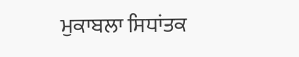ਮੁਕਾਬਲਾ ਸਿਧਾਂਤਕ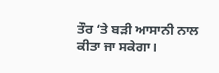ਤੌਰ ‘ਤੇ ਬੜੀ ਆਸਾਨੀ ਨਾਲ ਕੀਤਾ ਜਾ ਸਕੇਗਾ।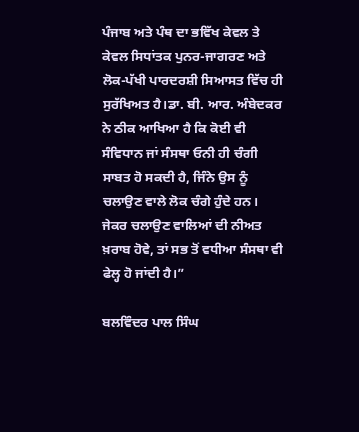ਪੰਜਾਬ ਅਤੇ ਪੰਥ ਦਾ ਭਵਿੱਖ ਕੇਵਲ ਤੇ ਕੇਵਲ ਸਿਧਾਂਤਕ ਪੁਨਰ-ਜਾਗਰਣ ਅਤੇ ਲੋਕ-ਪੱਖੀ ਪਾਰਦਰਸ਼ੀ ਸਿਆਸਤ ਵਿੱਚ ਹੀ ਸੁਰੱਖਿਅਤ ਹੈ।ਡਾ. ਬੀ. ਆਰ. ਅੰਬੇਦਕਰ ਨੇ ਠੀਕ ਆਖਿਆ ਹੈ ਕਿ ਕੋਈ ਵੀ ਸੰਵਿਧਾਨ ਜਾਂ ਸੰਸਥਾ ਓਨੀ ਹੀ ਚੰਗੀ ਸਾਬਤ ਹੋ ਸਕਦੀ ਹੈ, ਜਿੰਨੇ ਉਸ ਨੂੰ ਚਲਾਉਣ ਵਾਲੇ ਲੋਕ ਚੰਗੇ ਹੁੰਦੇ ਹਨ। ਜੇਕਰ ਚਲਾਉਣ ਵਾਲਿਆਂ ਦੀ ਨੀਅਤ ਖ਼ਰਾਬ ਹੋਵੇ, ਤਾਂ ਸਭ ਤੋਂ ਵਧੀਆ ਸੰਸਥਾ ਵੀ ਫੇਲ੍ਹ ਹੋ ਜਾਂਦੀ ਹੈ।”

ਬਲਵਿੰਦਰ ਪਾਲ ਸਿੰਘ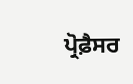ਪ੍ਰੋਫ਼ੈਸਰ